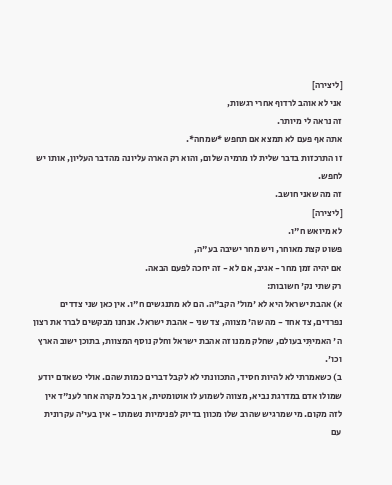[ליצירה]
אני לא אוהב לרדוף אחרי רגשות,
זה נראה לי מיותר.
אתה אף פעם לא תמצא אם תחפש *שמחה*.
זו התרכזות בדבר שלית לו מרמיה שלום, והוא רק הארה עליונה מהדבר העליון, אותו יש לחפש.
זה מה שאני חושב.
[ליצירה]
לא מיואש ח"ו.
פשוט קצת מאוחר, ויש מחר ישיבה בע"ה,
אם יהיה זמן מחר - אגיב, אם לא - זה יחכה לפעם הבאה.
רק שתי נק' חשובות:
א) אהבת ישראל היא לא 'מול' הקב"ה. הם לא מתנגשים ח"ו. אין כאן שני צדדים נפרדים, צד אחד - מה שה' מצווה, צד שני - אהבת ישראל. אנחנו מבקשים לברר את רצון ה' האמיתִּי בעולם, שחלק ממנו זה אהבת ישראל וחלק נוסף המצוות, בתוכן ישוב הארץ וכו'.
ב) כשאמרתי לא להיות חסיד, התכוונתי לא לקבל דברים כמות שהם. אולי כשאדם יודע שמולו אדם במדרגת נביא, מצווה לשמוע לו אוטומטית, אך בכל מקרה אחר לענ"ד אין לזה מקום. מי שמרגיש שהרב שלו מכוון בדיוק לפנימיות נשמתו - אין בעי'ה עקרונית עם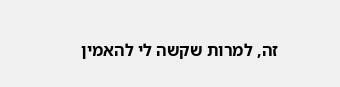זה, למרות שקשה לי להאמין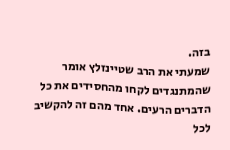בזה.
שמעתי את הרב שטיינזלץ אומר שהמתנגדים לקחו מהחסידים את כל הדברים הרעים. אחד מהם זה להקשיב לכל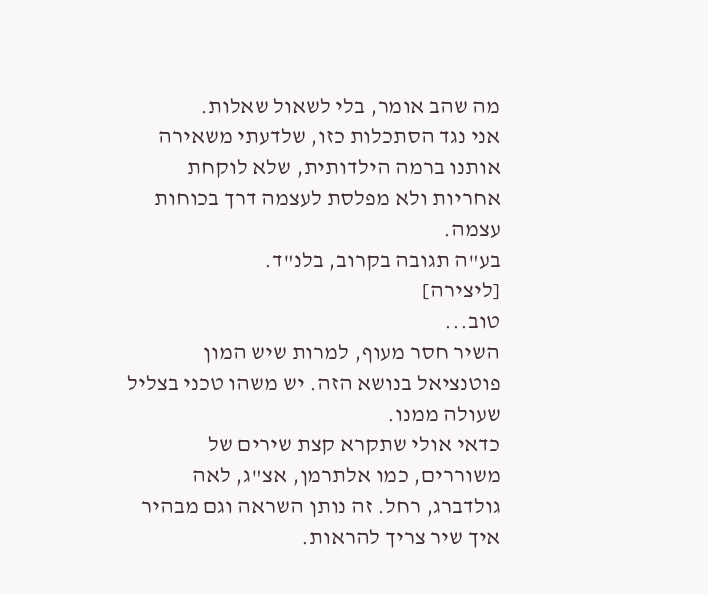מה שהב אומר, בלי לשאול שאלות.
אני נגד הסתכלות כזו, שלדעתי משאירה אותנו ברמה הילדותית, שלא לוקחת אחריות ולא מפלסת לעצמה דרך בכוחות עצמה.
בע"ה תגובה בקרוב, בלנ"ד.
[ליצירה]
טוב...
השיר חסר מעוף, למרות שיש המון פוטנציאל בנושא הזה. יש משהו טכני בצליל שעולה ממנו.
כדאי אולי שתקרא קצת שירים של משוררים, כמו אלתרמן, אצ"ג, לאה גולדברג, רחל. זה נותן השראה וגם מבהיר איך שיר צריך להראות.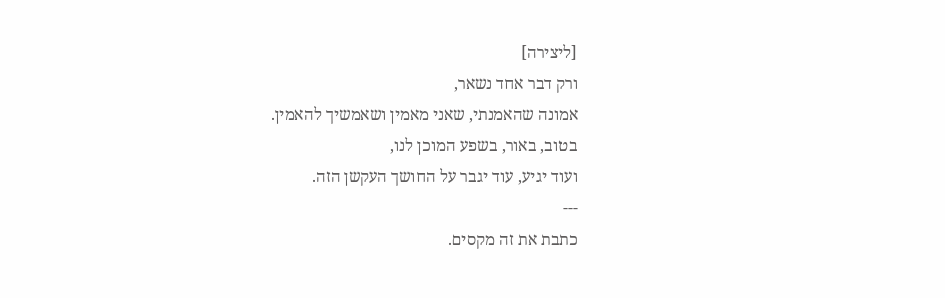[ליצירה]
ורק דבר אחד נשאר,
אמונה שהאמנתי, שאני מאמין ושאמשיך להאמין.
בטוב, באור, בשפע המוכן לנו,
ועוד יגיע, עוד יגבר על החושך העקשן הזה.
---
כתבת את זה מקסים.